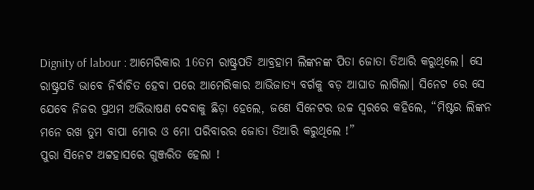Dignity of labour : ଆମେରିକାର 16ତମ ରାଷ୍ଟ୍ରପତି ଆବ୍ରହାମ ଲିଙ୍କନଙ୍କ ପିତା ଜୋତା ତିଆରି କରୁଥିଲେ। ସେ ରାଷ୍ଟ୍ରପତି ଭାବେ ନିର୍ବାଚିତ ହେବା ପରେ ଆମେରିକାର ଆଭିଜାତ୍ୟ ବର୍ଗକୁ ବଡ଼ ଆଘାତ ଲାଗିଲା। ସିନେଟ ରେ ସେ ଯେବେ ନିଜର ପ୍ରଥମ ଅଭିଭାଷଣ ଦେବାକୁ ଛିଡ଼ା ହେଲେ, ଜଣେ ସିନେଟର ଉଚ୍ଚ ସ୍ୱରରେ କହିଲେ, “ମିଷ୍ଟର ଲିଙ୍କନ ମନେ ରଖ ତୁମ ବାପା ମୋର ଓ ମୋ ପରିବାରର ଜୋତା ତିଆରି କରୁଥିଲେ !”
ପୁରା ସିନେଟ ଅଟ୍ଟହାସରେ ଗୁଞ୍ଜରିତ ହେଲା !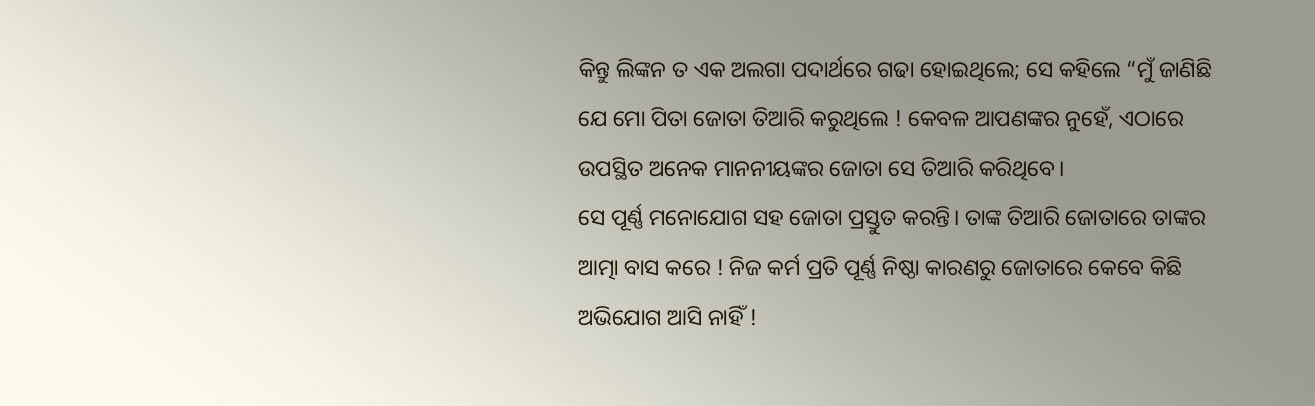କିନ୍ତୁ ଲିଙ୍କନ ତ ଏକ ଅଲଗା ପଦାର୍ଥରେ ଗଢା ହୋଇଥିଲେ; ସେ କହିଲେ “ମୁଁ ଜାଣିଛି ଯେ ମୋ ପିତା ଜୋତା ତିଆରି କରୁଥିଲେ ! କେବଳ ଆପଣଙ୍କର ନୁହେଁ, ଏଠାରେ ଉପସ୍ଥିତ ଅନେକ ମାନନୀୟଙ୍କର ଜୋତା ସେ ତିଆରି କରିଥିବେ।
ସେ ପୂର୍ଣ୍ଣ ମନୋଯୋଗ ସହ ଜୋତା ପ୍ରସ୍ତୁତ କରନ୍ତି। ତାଙ୍କ ତିଆରି ଜୋତାରେ ତାଙ୍କର ଆତ୍ମା ବାସ କରେ ! ନିଜ କର୍ମ ପ୍ରତି ପୂର୍ଣ୍ଣ ନିଷ୍ଠା କାରଣରୁ ଜୋତାରେ କେବେ କିଛି ଅଭିଯୋଗ ଆସି ନାହିଁ !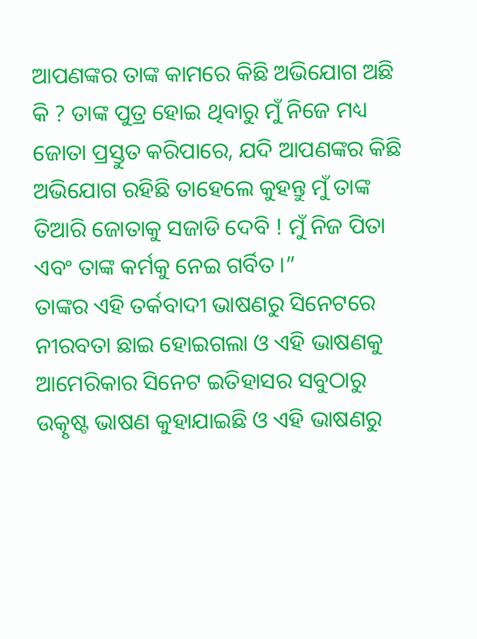ଆପଣଙ୍କର ତାଙ୍କ କାମରେ କିଛି ଅଭିଯୋଗ ଅଛି କି ? ତାଙ୍କ ପୁତ୍ର ହୋଇ ଥିବାରୁ ମୁଁ ନିଜେ ମଧ୍ୟ ଜୋତା ପ୍ରସ୍ତୁତ କରିପାରେ, ଯଦି ଆପଣଙ୍କର କିଛି ଅଭିଯୋଗ ରହିଛି ତାହେଲେ କୁହନ୍ତୁ ମୁଁ ତାଙ୍କ ତିଆରି ଜୋତାକୁ ସଜାଡି ଦେବି ! ମୁଁ ନିଜ ପିତା ଏବଂ ତାଙ୍କ କର୍ମକୁ ନେଇ ଗର୍ବିତ।”
ତାଙ୍କର ଏହି ତର୍କବାଦୀ ଭାଷଣରୁ ସିନେଟରେ ନୀରବତା ଛାଇ ହୋଇଗଲା ଓ ଏହି ଭାଷଣକୁ ଆମେରିକାର ସିନେଟ ଇତିହାସର ସବୁଠାରୁ ଉତ୍କୃଷ୍ଟ ଭାଷଣ କୁହାଯାଇଛି ଓ ଏହି ଭାଷଣରୁ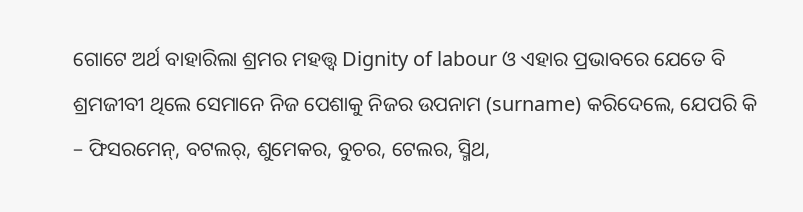ଗୋଟେ ଅର୍ଥ ବାହାରିଲା ଶ୍ରମର ମହତ୍ତ୍ଵ Dignity of labour ଓ ଏହାର ପ୍ରଭାବରେ ଯେତେ ବି ଶ୍ରମଜୀବୀ ଥିଲେ ସେମାନେ ନିଜ ପେଶାକୁ ନିଜର ଉପନାମ (surname) କରିଦେଲେ, ଯେପରି କି – ଫିସରମେନ୍, ବଟଲର୍, ଶୁମେକର, ବୁଚର, ଟେଲର, ସ୍ମିଥ,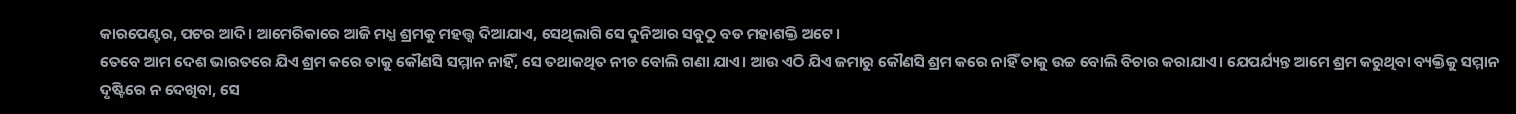କାରପେଣ୍ଟର, ପଟର ଆଦି। ଆମେରିକାରେ ଆଜି ମଧ୍ଯ ଶ୍ରମକୁ ମହତ୍ତ୍ଵ ଦିଆଯାଏ, ସେଥିଲାଗି ସେ ଦୁନିଆର ସବୁଠୁ ବଡ ମହାଶକ୍ତି ଅଟେ।
ତେବେ ଆମ ଦେଶ ଭାରତରେ ଯିଏ ଶ୍ରମ କରେ ତାକୁ କୌଣସି ସମ୍ମାନ ନାହିଁ, ସେ ତଥାକଥିତ ନୀଚ ବୋଲି ଗଣା ଯାଏ। ଆଉ ଏଠି ଯିଏ ଜମାରୁ କୌଣସି ଶ୍ରମ କରେ ନାହିଁ ତାକୁ ଉଚ୍ଚ ବୋଲି ବିଚାର କରାଯାଏ। ଯେପର୍ଯ୍ୟନ୍ତ ଆମେ ଶ୍ରମ କରୁଥିବା ବ୍ୟକ୍ତିକୁ ସମ୍ମାନ ଦୃଷ୍ଟିରେ ନ ଦେଖିବା, ସେ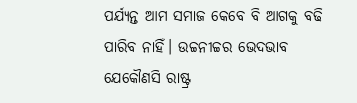ପର୍ଯ୍ୟନ୍ତ ଆମ ସମାଜ କେବେ ବି ଆଗକୁ ବଢି ପାରିବ ନାହିଁ। ଉଚ୍ଚନୀଚ୍ଚର ଭେଦଭାବ ଯେକୌଣସି ରାଷ୍ଟ୍ର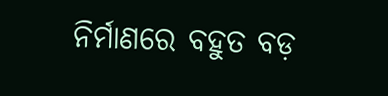ନିର୍ମାଣରେ ବହୁତ ବଡ଼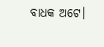ବାଧକ ଅଟେ।